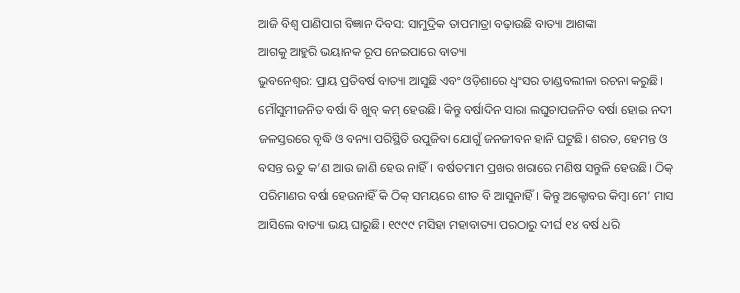ଆଜି ବିଶ୍ବ ପାଣିପାଗ ବିଜ୍ଞାନ ଦିବସ: ସାମୁଦ୍ରିକ ତାପମାତ୍ରା ବଢ଼ାଉଛି ବାତ୍ୟା ଆଶଙ୍କା
ଆଗକୁ ଆହୁରି ଭୟାନକ ରୂପ ନେଇପାରେ ବାତ୍ୟା
ଭୁବନେଶ୍ବର: ପ୍ରାୟ ପ୍ରତିବର୍ଷ ବାତ୍ୟା ଆସୁଛି ଏବଂ ଓଡ଼ିଶାରେ ଧ୍ବଂସର ତାଣ୍ଡବଲୀଳା ରଚନା କରୁଛି। ମୌସୁମୀଜନିତ ବର୍ଷା ବି ଖୁବ୍ କମ୍ ହେଉଛି। କିନ୍ତୁ ବର୍ଷାଦିନ ସାରା ଲଘୁଚାପଜନିତ ବର୍ଷା ହୋଇ ନଦୀ ଜଳସ୍ତରରେ ବୃଦ୍ଧି ଓ ବନ୍ୟା ପରିସ୍ଥିତି ଉପୁଜିବା ଯୋଗୁଁ ଜନଜୀବନ ହାନି ଘଟୁଛି। ଶରତ, ହେମନ୍ତ ଓ ବସନ୍ତ ଋତୁ କ’ଣ ଆଉ ଜାଣି ହେଉ ନାହିଁ। ବର୍ଷତମାମ ପ୍ରଖର ଖରାରେ ମଣିଷ ସନ୍ତୁଳି ହେଉଛି। ଠିକ୍ ପରିମାଣର ବର୍ଷା ହେଉନାହିଁ କି ଠିକ୍ ସମୟରେ ଶୀତ ବି ଆସୁନାହିଁ। କିନ୍ତୁ ଅକ୍ଟୋବର କିମ୍ବା ମେ’ ମାସ ଆସିଲେ ବାତ୍ୟା ଭୟ ଘାରୁଛି। ୧୯୯୯ ମସିହା ମହାବାତ୍ୟା ପରଠାରୁ ଦୀର୍ଘ ୧୪ ବର୍ଷ ଧରି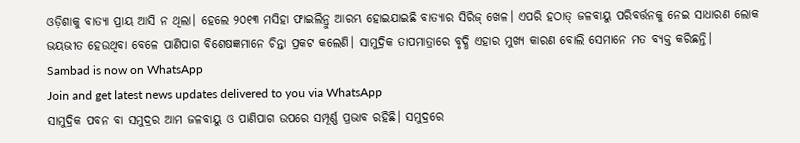ଓଡ଼ିଶାକୁ ବାତ୍ୟା ପ୍ରାୟ ଆସି ନ ଥିଲା। ହେଲେ ୨୦୧୩ ମସିହା ଫାଇଲିନ୍ରୁ ଆରମ୍ଭ ହୋଇଯାଇଛି ବାତ୍ୟାର ସିରିଜ୍ ଖେଳ। ଏପରି ହଠାତ୍ ଜଳବାୟୁ ପରିବର୍ତ୍ତନକୁ ନେଇ ସାଧାରଣ ଲୋକ ଭୟଭୀତ ହେଉଥିବା ବେଳେ ପାଣିପାଗ ବିଶେଷଜ୍ଞମାନେ ଚିନ୍ତା ପ୍ରକଟ କଲେଣି। ସାମୁଦ୍ରିକ ତାପମାତ୍ରାରେ ବୃଦ୍ଧି ଏହାର ମୁଖ୍ୟ କାରଣ ବୋଲି ସେମାନେ ମତ ବ୍ୟକ୍ତ କରିଛନ୍ତି।
Sambad is now on WhatsApp
Join and get latest news updates delivered to you via WhatsApp
ସାମୁଦ୍ରିକ ପବନ ବା ସମୁଦ୍ରର ଆମ ଜଳବାୟୁ ଓ ପାଣିପାଗ ଉପରେ ସମ୍ପୂର୍ଣ୍ଣ ପ୍ରଭାବ ରହିଛି। ସମୁଦ୍ରରେ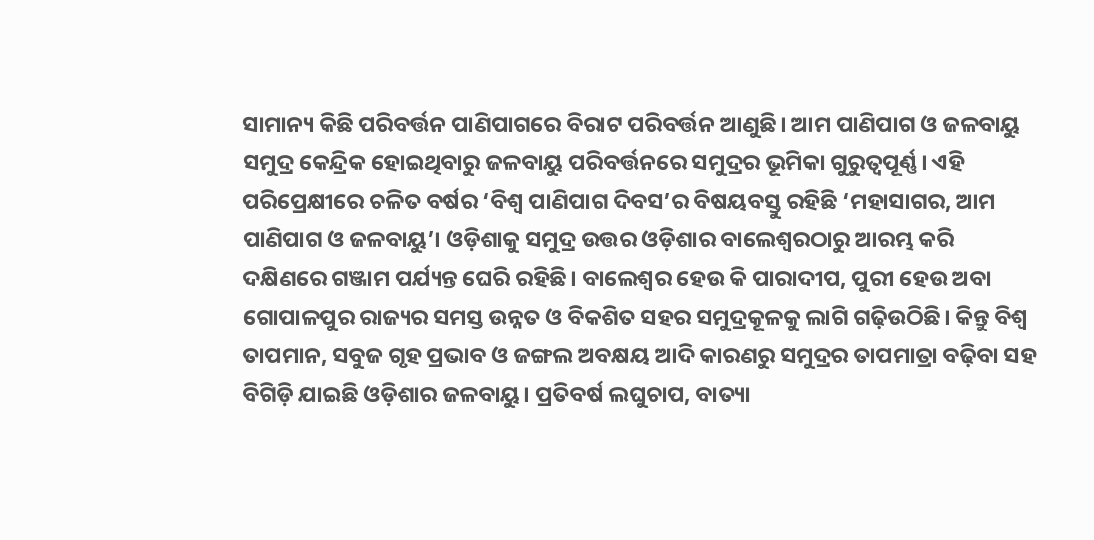ସାମାନ୍ୟ କିଛି ପରିବର୍ତ୍ତନ ପାଣିପାଗରେ ବିରାଟ ପରିବର୍ତ୍ତନ ଆଣୁଛି। ଆମ ପାଣିପାଗ ଓ ଜଳବାୟୁ ସମୁଦ୍ର କେନ୍ଦ୍ରିକ ହୋଇଥିବାରୁ ଜଳବାୟୁ ପରିବର୍ତ୍ତନରେ ସମୁଦ୍ରର ଭୂମିକା ଗୁରୁତ୍ବପୂର୍ଣ୍ଣ। ଏହି ପରିପ୍ରେକ୍ଷୀରେ ଚଳିତ ବର୍ଷର ‘ବିଶ୍ବ ପାଣିପାଗ ଦିବସ’ର ବିଷୟବସ୍ତୁ ରହିଛି ‘ମହାସାଗର, ଆମ ପାଣିପାଗ ଓ ଜଳବାୟୁ’। ଓଡ଼ିଶାକୁ ସମୁଦ୍ର ଉତ୍ତର ଓଡ଼ିଶାର ବାଲେଶ୍ବରଠାରୁ ଆରମ୍ଭ କରି ଦକ୍ଷିଣରେ ଗଞ୍ଜାମ ପର୍ଯ୍ୟନ୍ତ ଘେରି ରହିଛି। ବାଲେଶ୍ବର ହେଉ କି ପାରାଦୀପ, ପୁରୀ ହେଉ ଅବା ଗୋପାଳପୁର ରାଜ୍ୟର ସମସ୍ତ ଉନ୍ନତ ଓ ବିକଶିତ ସହର ସମୁଦ୍ରକୂଳକୁ ଲାଗି ଗଢ଼ିଉଠିଛି। କିନ୍ତୁ ବିଶ୍ବ ତାପମାନ, ସବୁଜ ଗୃହ ପ୍ରଭାବ ଓ ଜଙ୍ଗଲ ଅବକ୍ଷୟ ଆଦି କାରଣରୁ ସମୁଦ୍ରର ତାପମାତ୍ରା ବଢ଼ିବା ସହ ବିଗିଡ଼ି ଯାଇଛି ଓଡ଼ିଶାର ଜଳବାୟୁ। ପ୍ରତିବର୍ଷ ଲଘୁଚାପ, ବାତ୍ୟା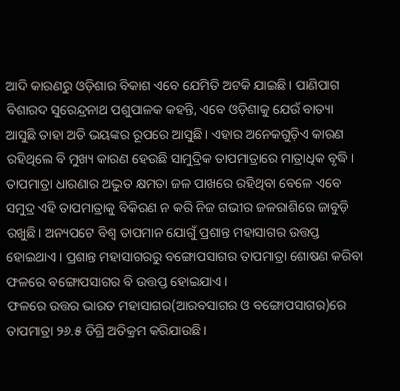ଆଦି କାରଣରୁ ଓଡ଼ିଶାର ବିକାଶ ଏବେ ଯେମିତି ଅଟକି ଯାଇଛି। ପାଣିପାଗ ବିଶାରଦ ସୁରେନ୍ଦ୍ରନାଥ ପଶୁପାଳକ କହନ୍ତି, ଏବେ ଓଡ଼ିଶାକୁ ଯେଉଁ ବାତ୍ୟା ଆସୁଛି ତାହା ଅତି ଭୟଙ୍କର ରୂପରେ ଆସୁଛି। ଏହାର ଅନେକଗୁଡ଼ିଏ କାରଣ ରହିଥିଲେ ବି ମୁଖ୍ୟ କାରଣ ହେଉଛି ସାମୁଦ୍ରିକ ତାପମାତ୍ରାରେ ମାତ୍ରାଧିକ ବୃଦ୍ଧି। ତାପମାତ୍ରା ଧାରଣାର ଅଦ୍ଭୁତ କ୍ଷମତା ଜଳ ପାଖରେ ରହିଥିବା ବେଳେ ଏବେ ସମୁଦ୍ର ଏହି ତାପମାତ୍ରାକୁ ବିକିରଣ ନ କରି ନିଜ ଗଭୀର ଜଳରାଶିରେ ଜାବୁଡ଼ି ରଖୁଛି। ଅନ୍ୟପଟେ ବିଶ୍ବ ତାପମାନ ଯୋଗୁଁ ପ୍ରଶାନ୍ତ ମହାସାଗର ଉତ୍ତପ୍ତ ହୋଇଥାଏ। ପ୍ରଶାନ୍ତ ମହାସାଗରରୁ ବଙ୍ଗୋପସାଗର ତାପମାତ୍ରା ଶୋଷଣ କରିବା ଫଳରେ ବଙ୍ଗୋପସାଗର ବି ଉତ୍ତପ୍ତ ହୋଇଯାଏ।
ଫଳରେ ଉତ୍ତର ଭାରତ ମହାସାଗର(ଆରବସାଗର ଓ ବଙ୍ଗୋପସାଗର)ରେ ତାପମାତ୍ରା ୨୬.୫ ଡିଗ୍ରି ଅତିକ୍ରମ କରିଯାଉଛି।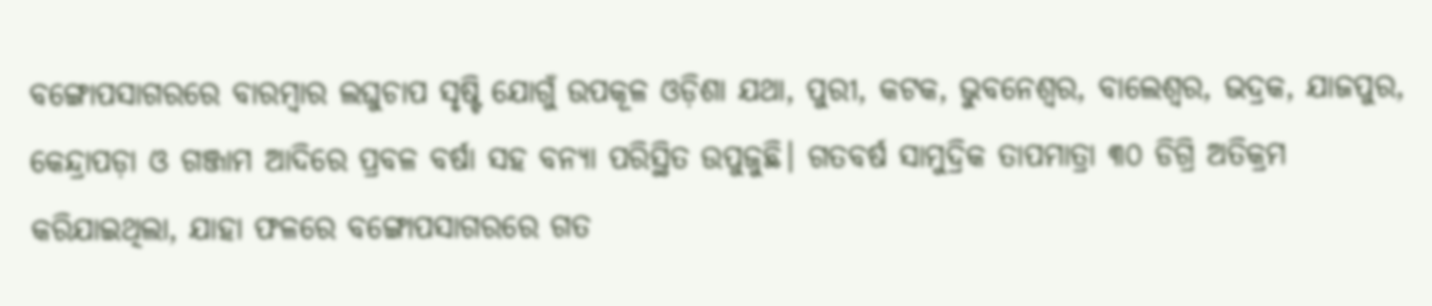ବଙ୍ଗୋପସାଗରରେ ବାରମ୍ବାର ଲଘୁଚାପ ସୃଷ୍ଟି ଯୋଗୁଁ ଉପକୂଳ ଓଡ଼ିଶା ଯଥା, ପୁରୀ, କଟକ, ଭୁବନେଶ୍ବର, ବାଲେଶ୍ବର, ଭଦ୍ରକ, ଯାଜପୁର, କେନ୍ଦ୍ରାପଡ଼ା ଓ ଗଞ୍ଜାମ ଆଦିରେ ପ୍ରବଳ ବର୍ଷା ସହ ବନ୍ୟା ପରିସ୍ଥିତ ଉପୁଜୁଛି। ଗତବର୍ଷ ସାମୁଦ୍ରିକ ତାପମାତ୍ରା ୩୦ ଡିଗ୍ରି ଅତିକ୍ରମ କରିଯାଇଥିଲା, ଯାହା ଫଳରେ ବଙ୍ଗୋପସାଗରରେ ଗତ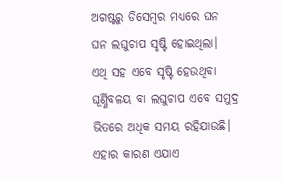ଅଗଷ୍ଟରୁ ଡିସେମ୍ବର ମଧ୍ୟରେ ଘନ ଘନ ଲଘୁଚାପ ସୃଷ୍ଟି ହୋଇଥିଲା।
ଏଥି ସହ ଏବେ ସୃଷ୍ଟି ହେଉଥିବା ଘୂର୍ଣ୍ଣିବଳୟ ବା ଲଘୁଚାପ ଏବେ ସମୁଦ୍ର ଭିତରେ ଅଧିକ ସମୟ ରହିଯାଉଛି। ଏହାର କାରଣ ଏଯାଏ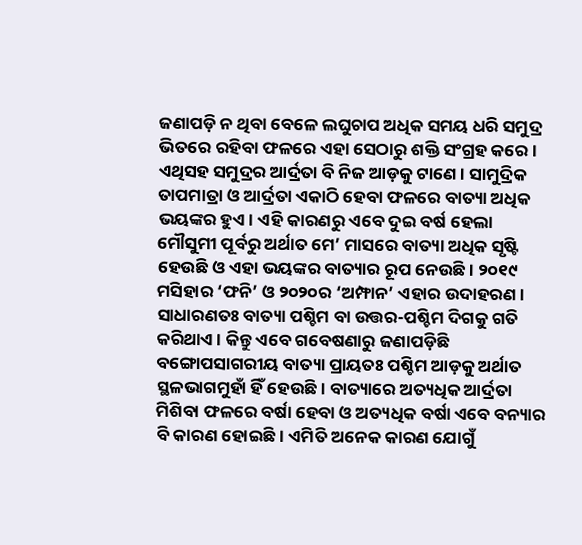ଜଣାପଡ଼ି ନ ଥିବା ବେଳେ ଲଘୁଚାପ ଅଧିକ ସମୟ ଧରି ସମୁଦ୍ର ଭିତରେ ରହିବା ଫଳରେ ଏହା ସେଠାରୁ ଶକ୍ତି ସଂଗ୍ରହ କରେ। ଏଥିସହ ସମୁଦ୍ରର ଆର୍ଦ୍ରତା ବି ନିଜ ଆଡ଼କୁ ଟାଣେ। ସାମୁଦ୍ରିକ ତାପମାତ୍ରା ଓ ଆର୍ଦ୍ରତା ଏକାଠି ହେବା ଫଳରେ ବାତ୍ୟା ଅଧିକ ଭୟଙ୍କର ହୁଏ। ଏହି କାରଣରୁ ଏବେ ଦୁଇ ବର୍ଷ ହେଲା ମୌସୁମୀ ପୂର୍ବରୁ ଅର୍ଥାତ ମେ’ ମାସରେ ବାତ୍ୟା ଅଧିକ ସୃଷ୍ଟି ହେଉଛି ଓ ଏହା ଭୟଙ୍କର ବାତ୍ୟାର ରୂପ ନେଉଛି। ୨୦୧୯ ମସିହାର ‘ଫନି’ ଓ ୨୦୨୦ର ‘ଅମ୍ଫାନ’ ଏହାର ଉଦାହରଣ। ସାଧାରଣତଃ ବାତ୍ୟା ପଶ୍ଚିମ ବା ଉତ୍ତର-ପଶ୍ଚିମ ଦିଗକୁ ଗତି କରିଥାଏ। କିନ୍ତୁ ଏବେ ଗବେଷଣାରୁ ଜଣାପଡ଼ିଛି ବଙ୍ଗୋପସାଗରୀୟ ବାତ୍ୟା ପ୍ରାୟତଃ ପଶ୍ଚିମ ଆଡ଼କୁ ଅର୍ଥାତ ସ୍ଥଳଭାଗମୁହାଁ ହିଁ ହେଉଛି। ବାତ୍ୟାରେ ଅତ୍ୟଧିକ ଆର୍ଦ୍ରତା ମିଶିବା ଫଳରେ ବର୍ଷା ହେବା ଓ ଅତ୍ୟଧିକ ବର୍ଷା ଏବେ ବନ୍ୟାର ବି କାରଣ ହୋଇଛି। ଏମିତି ଅନେକ କାରଣ ଯୋଗୁଁ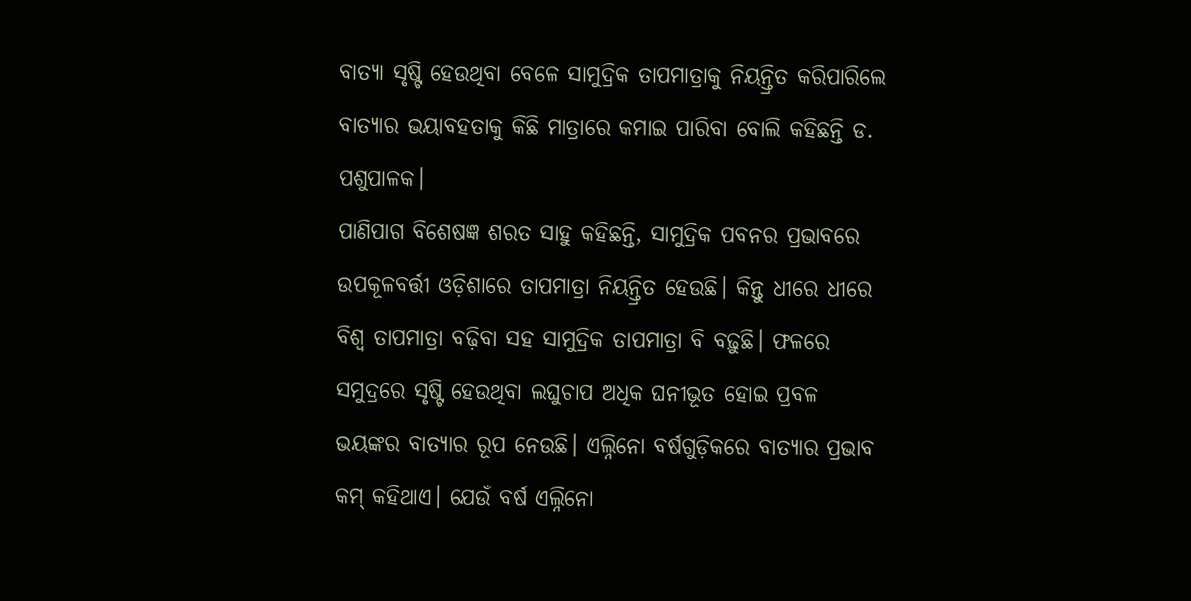ବାତ୍ୟା ସୃଷ୍ଟି ହେଉଥିବା ବେଳେ ସାମୁଦ୍ରିକ ତାପମାତ୍ରାକୁ ନିୟନ୍ତ୍ରିତ କରିପାରିଲେ ବାତ୍ୟାର ଭୟାବହତାକୁ କିଛି ମାତ୍ରାରେ କମାଇ ପାରିବା ବୋଲି କହିଛନ୍ତି ଡ. ପଶୁପାଳକ।
ପାଣିପାଗ ବିଶେଷଜ୍ଞ ଶରତ ସାହୁ କହିଛନ୍ତି, ସାମୁଦ୍ରିକ ପବନର ପ୍ରଭାବରେ ଉପକୂଳବର୍ତ୍ତୀ ଓଡ଼ିଶାରେ ତାପମାତ୍ରା ନିୟନ୍ତ୍ରିତ ହେଉଛି। କିନ୍ତୁ ଧୀରେ ଧୀରେ ବିଶ୍ବ ତାପମାତ୍ରା ବଢ଼ିବା ସହ ସାମୁଦ୍ରିକ ତାପମାତ୍ରା ବି ବଢ଼ୁଛି। ଫଳରେ ସମୁଦ୍ରରେ ସୃଷ୍ଟି ହେଉଥିବା ଲଘୁଚାପ ଅଧିକ ଘନୀଭୂତ ହୋଇ ପ୍ରବଳ ଭୟଙ୍କର ବାତ୍ୟାର ରୂପ ନେଉଛି। ଏଲ୍ନିନୋ ବର୍ଷଗୁଡ଼ିକରେ ବାତ୍ୟାର ପ୍ରଭାବ କମ୍ କହିଥାଏ। ଯେଉଁ ବର୍ଷ ଏଲ୍ନିନୋ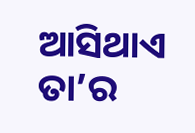ଆସିଥାଏ ତା’ର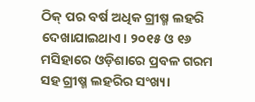ଠିକ୍ ପର ବର୍ଷ ଅଧିକ ଗ୍ରୀଷ୍ମ ଲହରି ଦେଖାଯାଇଥାଏ। ୨୦୧୫ ଓ ୧୬ ମସିହାରେ ଓଡ଼ିଶାରେ ପ୍ରବଳ ଗରମ ସହ ଗ୍ରୀଷ୍ମ ଲହରିର ସଂଖ୍ୟା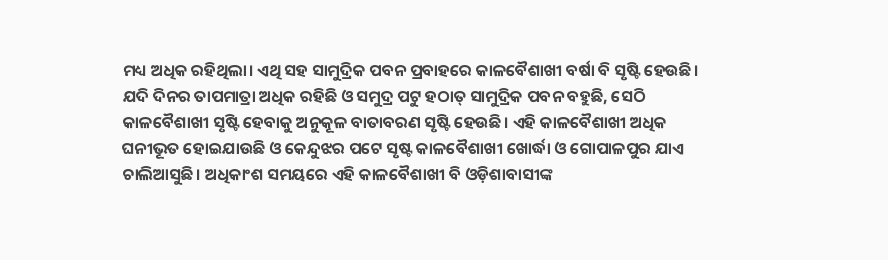ମଧ୍ୟ ଅଧିକ ରହିଥିଲା। ଏଥି ସହ ସାମୁଦ୍ରିକ ପବନ ପ୍ରବାହରେ କାଳବୈଶାଖୀ ବର୍ଷା ବି ସୃଷ୍ଟି ହେଉଛି। ଯଦି ଦିନର ତାପମାତ୍ରା ଅଧିକ ରହିଛି ଓ ସମୁଦ୍ର ପଟୁ ହଠାତ୍ ସାମୁଦ୍ରିକ ପବନ ବହୁଛି, ସେଠି କାଳବୈଶାଖୀ ସୃଷ୍ଟି ହେବାକୁ ଅନୁକୂଳ ବାତାବରଣ ସୃଷ୍ଟି ହେଉଛି। ଏହି କାଳବୈଶାଖୀ ଅଧିକ ଘନୀଭୂତ ହୋଇଯାଉଛି ଓ କେନ୍ଦୁଝର ପଟେ ସୃଷ୍ଟ କାଳବୈଶାଖୀ ଖୋର୍ଦ୍ଧା ଓ ଗୋପାଳପୁର ଯାଏ ଚାଲିଆସୁଛି। ଅଧିକାଂଶ ସମୟରେ ଏହି କାଳବୈଶାଖୀ ବି ଓଡ଼ିଶାବାସୀଙ୍କ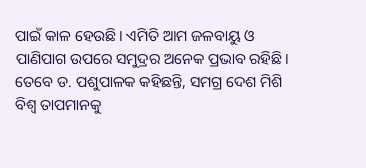ପାଇଁ କାଳ ହେଉଛି। ଏମିତି ଆମ ଜଳବାୟୁ ଓ ପାଣିପାଗ ଉପରେ ସମୁଦ୍ରର ଅନେକ ପ୍ରଭାବ ରହିଛି।
ତେବେ ଡ. ପଶୁପାଳକ କହିଛନ୍ତି, ସମଗ୍ର ଦେଶ ମିଶି ବିଶ୍ବ ତାପମାନକୁ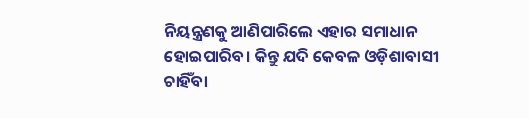ନିୟନ୍ତ୍ରଣକୁ ଆଣିପାରିଲେ ଏହାର ସମାଧାନ ହୋଇପାରିବ। କିନ୍ତୁ ଯଦି କେବଳ ଓଡ଼ିଶାବାସୀ ଚାହିଁବା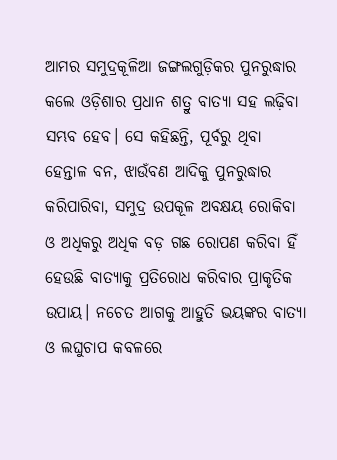ଆମର ସମୁଦ୍ରକୂଳିଆ ଜଙ୍ଗଲଗୁଡ଼ିକର ପୁନରୁଦ୍ଧାର କଲେ ଓଡ଼ିଶାର ପ୍ରଧାନ ଶତ୍ରୁ ବାତ୍ୟା ସହ ଲଢ଼ିବା ସମ୍ଭବ ହେବ। ସେ କହିଛନ୍ତି, ପୂର୍ବରୁ ଥିବା ହେନ୍ତାଳ ବନ, ଝାଉଁବଣ ଆଦିକୁ ପୁନରୁଦ୍ଧାର କରିପାରିବା, ସମୁଦ୍ର ଉପକୂଳ ଅବକ୍ଷୟ ରୋକିବା ଓ ଅଧିକରୁ ଅଧିକ ବଡ଼ ଗଛ ରୋପଣ କରିବା ହିଁ ହେଉଛି ବାତ୍ୟାକୁ ପ୍ରତିରୋଧ କରିବାର ପ୍ରାକୃତିକ ଉପାୟ। ନଚେତ ଆଗକୁ ଆହୁତି ଭୟଙ୍କର ବାତ୍ୟା ଓ ଲଘୁଚାପ କବଳରେ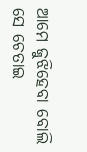ଆମେ ଜୁଝିହେବା ବୋଲି ସେ ଚେତାଇ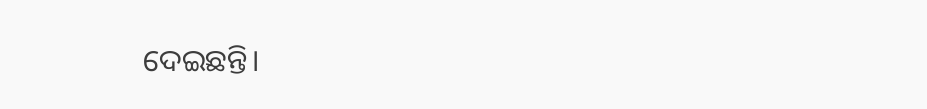ଦେଇଛନ୍ତି।